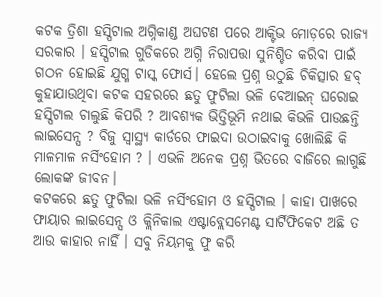କଟକ ତ୍ରିଶା ହସ୍ପିଟାଲ ଅଗ୍ନିକାଣ୍ଡ ଅଘଟଣ ପରେ ଆକ୍ଟିଭ ମୋଡ଼ରେ ରାଜ୍ୟ ସରକାର । ହସ୍ପିଟାଲ ଗୁଡିକରେ ଅଗ୍ନି ନିରାପତ୍ତା ସୁନିଶ୍ଚିତ କରିବା ପାଇଁ ଗଠନ ହୋଇଛି ଯୁଗ୍ମ ଟାସ୍କ ଫୋର୍ସ। ହେଲେ ପ୍ରଶ୍ନ ଉଠୁଛି ଚିକିତ୍ସାର ହବ୍ କୁହାଯାଉଥିବା କଟକ ସହରରେ ଛତୁ ଫୁଟିଲା ଭଳି ବେଆଇନ୍ ଘରୋଇ ହସ୍ପିଟାଲ ଚାଲୁଛି କିପରି ? ଆବଶ୍ୟକ ଭିତ୍ତିଭୂମି ନଥାଇ କିଭଳି ପାଉଛନ୍ତି ଲାଇସେନ୍ସ ? ବିଜୁ ସ୍ବାସ୍ଥ୍ୟ କାର୍ଡରେ ଫାଇଦା ଉଠାଇବାକୁ ଖୋଲିଛି କି ମାଳମାଳ ନର୍ସିଂହୋମ ? । ଏଭଳି ଅନେକ ପ୍ରଶ୍ନ ଭିତରେ ବାଜିରେ ଲାଗୁଛି ଲୋକଙ୍କ ଜୀବନ।
କଟକରେ ଛତୁ ଫୁଟିଲା ଭଳି ନର୍ସିଂହୋମ ଓ ହସ୍ପିଟାଲ । କାହା ପାଖରେ ଫାୟାର ଲାଇସେନ୍ସ ଓ କ୍ଲିନିକାଲ ଏଷ୍ଟାବ୍ଲେସମେଣ୍ଟ ସାର୍ଟିଫିକେଟ ଅଛି ତ ଆଉ କାହାର ନାହିଁ । ସବୁ ନିୟମକୁ ଫୁ କରି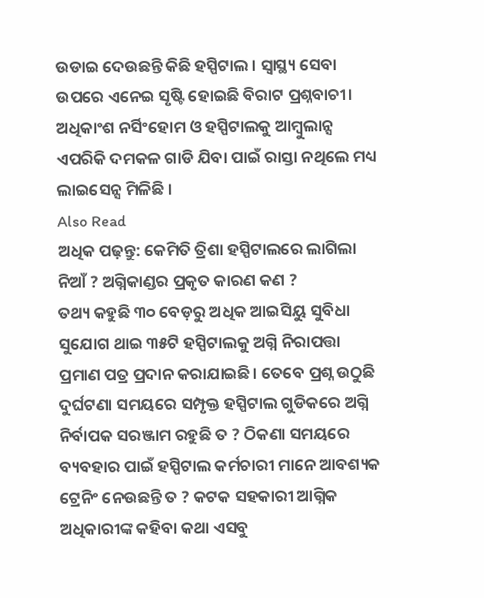ଉଡାଇ ଦେଉଛନ୍ତି କିଛି ହସ୍ପିଟାଲ । ସ୍ୱାସ୍ଥ୍ୟ ସେବା ଉପରେ ଏନେଇ ସୃଷ୍ଟି ହୋଇଛି ବିରାଟ ପ୍ରଶ୍ନବାଚୀ। ଅଧିକାଂଶ ନର୍ସିଂହୋମ ଓ ହସ୍ପିଟାଲକୁ ଆମ୍ବୁଲାନ୍ସ ଏପରିକି ଦମକଳ ଗାଡି ଯିବା ପାଇଁ ରାସ୍ତା ନଥିଲେ ମଧ୍ୟ ଲାଇସେନ୍ସ ମିଳିଛି ।
Also Read
ଅଧିକ ପଢ଼ନ୍ତୁ: କେମିତି ତ୍ରିଶା ହସ୍ପିଟାଲରେ ଲାଗିଲା ନିଆଁ ? ଅଗ୍ନିକାଣ୍ଡର ପ୍ରକୃତ କାରଣ କଣ ?
ତଥ୍ୟ କହୁଛି ୩୦ ବେଡ଼ରୁ ଅଧିକ ଆଇସିୟୁ ସୁବିଧା ସୁଯୋଗ ଥାଇ ୩୫ଟି ହସ୍ପିଟାଲକୁ ଅଗ୍ନି ନିରାପତ୍ତା ପ୍ରମାଣ ପତ୍ର ପ୍ରଦାନ କରାଯାଇଛି। ତେବେ ପ୍ରଶ୍ନ ଉଠୁଛି ଦୁର୍ଘଟଣା ସମୟରେ ସମ୍ପୃକ୍ତ ହସ୍ପିଟାଲ ଗୁଡିକରେ ଅଗ୍ନି ନିର୍ବାପକ ସରଞ୍ଜାମ ରହୁଛି ତ ? ଠିକଣା ସମୟରେ ବ୍ୟବହାର ପାଇଁ ହସ୍ପିଟାଲ କର୍ମଚାରୀ ମାନେ ଆବଶ୍ୟକ ଟ୍ରେନିଂ ନେଉଛନ୍ତି ତ ? କଟକ ସହକାରୀ ଆଗ୍ନିକ ଅଧିକାରୀଙ୍କ କହିବା କଥା ଏସବୁ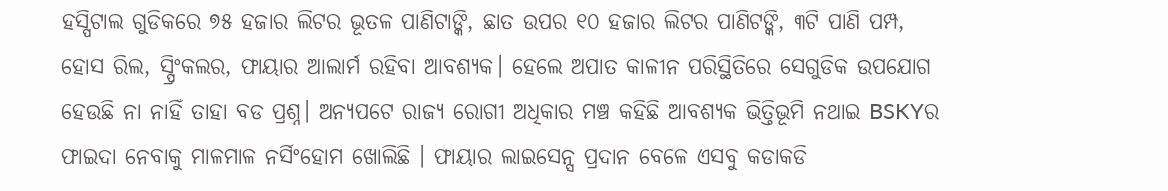ହସ୍ପିଟାଲ ଗୁଡିକରେ ୭୫ ହଜାର ଲିଟର ଭୂତଳ ପାଣିଟାଙ୍କି, ଛାତ ଉପର ୧୦ ହଜାର ଲିଟର ପାଣିଟଙ୍କି, ୩ଟି ପାଣି ପମ୍ପ, ହୋସ ରିଲ, ସ୍ପ୍ରିଂକଲର, ଫାୟାର ଆଲାର୍ମ ରହିବା ଆବଶ୍ୟକ। ହେଲେ ଅପାତ କାଳୀନ ପରିସ୍ଥିତିରେ ସେଗୁଡିକ ଉପଯୋଗ ହେଉଛି ନା ନାହିଁ ତାହା ବଡ ପ୍ରଶ୍ନ। ଅନ୍ୟପଟେ ରାଜ୍ୟ ରୋଗୀ ଅଧିକାର ମଞ୍ଚ କହିଛି ଆବଶ୍ୟକ ଭିତ୍ତିଭୂମି ନଥାଇ BSKYର ଫାଇଦା ନେବାକୁ ମାଳମାଳ ନର୍ସିଂହୋମ ଖୋଲିଛି । ଫାୟାର ଲାଇସେନ୍ସ ପ୍ରଦାନ ବେଳେ ଏସବୁ କଡାକଡି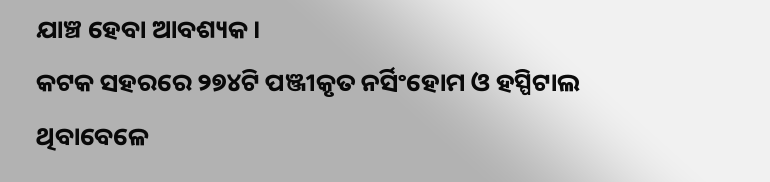ଯାଞ୍ଚ ହେବା ଆବଶ୍ୟକ ।
କଟକ ସହରରେ ୨୭୪ଟି ପଞ୍ଜୀକୃତ ନର୍ସିଂହୋମ ଓ ହସ୍ପିଟାଲ ଥିବାବେଳେ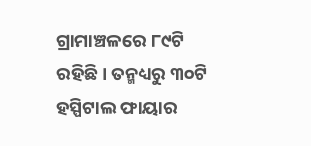ଗ୍ରାମାଞ୍ଚଳରେ ୮୯ଟି ରହିଛି। ତନ୍ମଧ୍ୟରୁ ୩୦ଟି ହସ୍ପିଟାଲ ଫାୟାର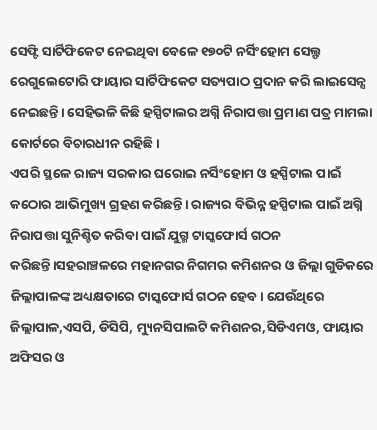ସେଫ୍ଟି ସାର୍ଟିଫିକେଟ ନେଇଥିବା ବେଳେ ୧୭୦ଟି ନର୍ସିଂହୋମ ସେଲ୍ଫ ରେଗୁଲେଟୋରି ଫାୟାର ସାର୍ଟିଫିକେଟ ସତ୍ୟପାଠ ପ୍ରଦାନ କରି ଲାଇସେନ୍ସ ନେଇଛନ୍ତି। ସେହିଭଳି କିଛି ହସ୍ପିଟାଲର ଅଗ୍ନି ନିରାପତ୍ତା ପ୍ରମାଣ ପତ୍ର ମାମଲା କୋର୍ଟରେ ବିଚାରଧୀନ ରହିଛି।
ଏପରି ସ୍ଥଳେ ରାଜ୍ୟ ସରକାର ଘରୋଇ ନର୍ସିଂହୋମ ଓ ହସ୍ପିଟାଲ ପାଇଁ କଠୋର ଆଭିମୁଖ୍ୟ ଗ୍ରହଣ କରିଛନ୍ତି। ରାଜ୍ୟର ବିଭିନ୍ନ ହସ୍ପିଟାଲ ପାଇଁ ଅଗ୍ନି ନିରାପତ୍ତା ସୁନିଶ୍ଚିତ କରିବା ପାଇଁ ଯୁଗ୍ମ ଟାସ୍କଫୋର୍ସ ଗଠନ କରିଛନ୍ତି।ସହରାଞ୍ଚଳରେ ମହାନଗର ନିଗମର କମିଶନର ଓ ଜିଲ୍ଲା ଗୁଡିକରେ ଜିଲ୍ଲାପାଳଙ୍କ ଅଧ୍ୟକ୍ଷତାରେ ଟାସ୍କଫୋର୍ସ ଗଠନ ହେବ। ଯେଉଁଥିରେ ଜିଲ୍ଲାପାଳ,ଏସପି, ଡିସିପି, ମ୍ୟୁନସିପାଲଟି କମିଶନର,ସିଡିଏମଓ, ଫାୟାର ଅଫିସର ଓ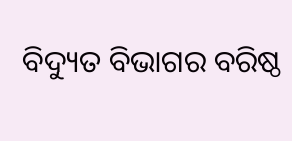ବିଦ୍ୟୁତ ବିଭାଗର ବରିଷ୍ଠ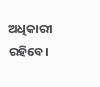ଅଧିକାରୀ ରହିବେ।